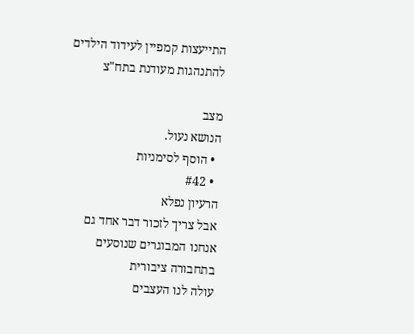התייעצות קמפיין לעידוד הילדים להתנהגות מעודנת בתח"צ

מצב
הנושא נעול.
  • הוסף לסימניות
  • #42
הרעיון נפלא
אבל צריך לזכור דבר אחד גם אנחנו המבוגרים שנוסעים בתחבורה ציבורית
עולה לנו העצבים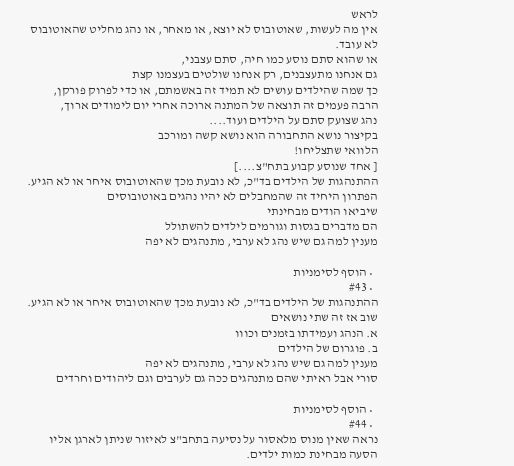לראש
אין מה לעשות, שאוטובוס לא יוצא, או מאחר, או נהג מחליט שהאוטובוס לא עובד.
או שהוא סתם נוסע כמו חיה, סתם עצבני,
גם אנחנו מתעצבנים, רק אנחנו שולטים בעצמנו קצת
כך שמה שהילדים עושים לא תמיד זה באשמתם, או כדי לפרוק פורקן,
הרבה פעמים זה תוצאה של המתנה ארוכה אחרי יום לימודים ארוך,
נהג שצועק סתם על הילדים ועוד....
בקיצור נושא התחבורה הוא נושא קשה ומורכב
הלוואי שתצליחו!
[ אחד שנוסע קבוע בתח"צ....]
ההתנהגות של הילדים בד"כ, לא נובעת מכך שהאוטובוס איחר או לא הגיע.
הפתרון היחיד זה שהמחבלים לא יהיו נהגים באוטובוסים
שיביאו הודים מבחינתי
הם מדברים בגסות וגורמים לילדים להשתולל
מענין למה גם שיש נהג לא ערבי, מתנהגים לא יפה

  • הוסף לסימניות
  • #43
ההתנהגות של הילדים בד"כ, לא נובעת מכך שהאוטובוס איחר או לא הגיע.
שוב אז זה שתי נושאים
א. הנהג ועמידתו בזמנים וכווו
ב. פוגרום של הילדים
מענין למה גם שיש נהג לא ערבי, מתנהגים לא יפה
סורי אבל ראיתי שהם מתנהגים ככה גם לערבים וגם ליהודים וחרדים

  • הוסף לסימניות
  • #44
נראה שאין מנוס מלאסור על נסיעה בתחב"צ לאיזור שניתן לארגן אליו הסעה מבחינת כמות ילדים.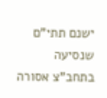ישנם תתי"ם שנסיעה בתחב"צ אסורה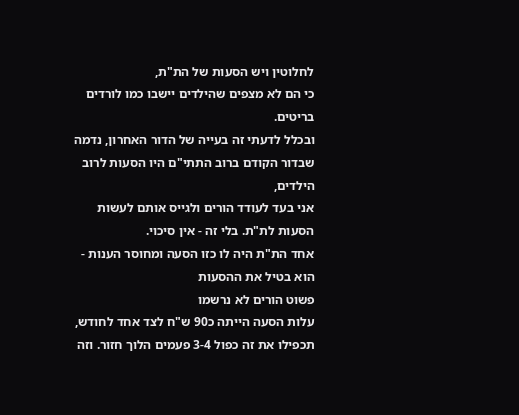לחלוטין ויש הסעות של הת"ת,
כי הם לא מצפים שהילדים יישבו כמו לורדים בריטים.
ובכלל לדעתי זה בעייה של הדור האחרון, נדמה שבדור הקודם ברוב התתי"ם היו הסעות לרוב הילדים,
אני בעד לעודד הורים ולגייס אותם לעשות הסעות לת"ת. בלי זה - אין סיכוי.
אחד הת"ת היה לו כזו הסעה ומחוסר הענות - הוא בטיל את ההסעות
פשוט הורים לא נרשמו
עלות הסעה הייתה כ90 ש"ח לצד אחד לחודש, תכפילו את זה כפול 3-4 פעמים הלוך חזור. וזה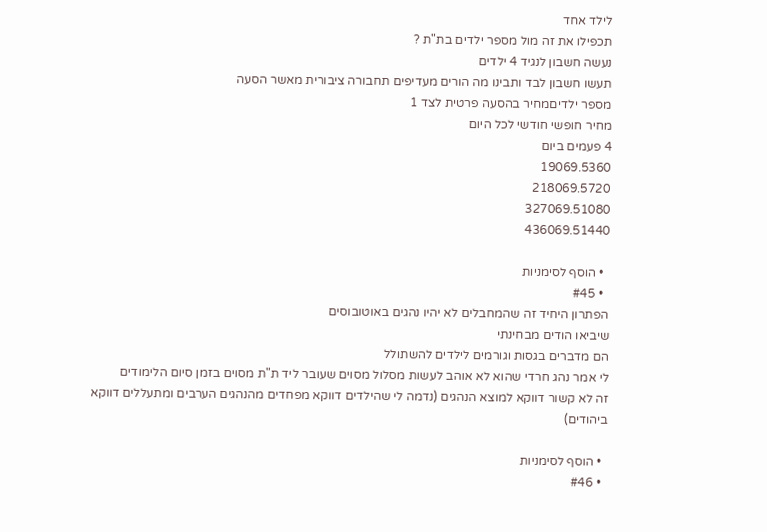לילד אחד
תכפילו את זה מול מספר ילדים בת"ת ?
נעשה חשבון לנגיד 4 ילדים
תעשו חשבון לבד ותבינו מה הורים מעדיפים תחבורה ציבורית מאשר הסעה
מספר ילדיםמחיר בהסעה פרטית לצד 1
מחיר חופשי חודשי לכל היום
4 פעמים ביום
19069.5360
218069.5720
327069.51080
436069.51440

  • הוסף לסימניות
  • #45
הפתרון היחיד זה שהמחבלים לא יהיו נהגים באוטובוסים
שיביאו הודים מבחינתי
הם מדברים בגסות וגורמים לילדים להשתולל
לי אמר נהג חרדי שהוא לא אוהב לעשות מסלול מסוים שעובר ליד ת"ת מסוים בזמן סיום הלימודים
זה לא קשור דווקא למוצא הנהגים (נדמה לי שהילדים דווקא מפחדים מהנהגים הערבים ומתעללים דווקא ביהודים)

  • הוסף לסימניות
  • #46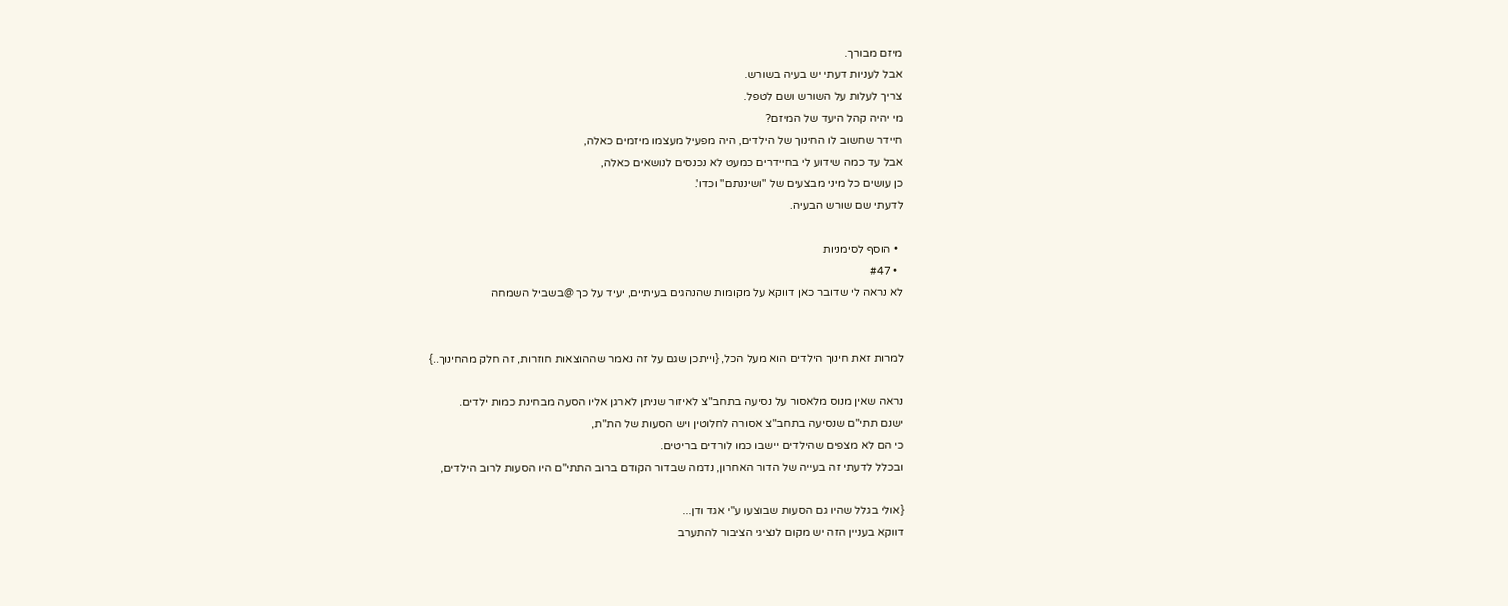מיזם מבורך.
אבל לעניות דעתי יש בעיה בשורש.
צריך לעלות על השורש ושם לטפל.
מי יהיה קהל היעד של המיזם?
חיידר שחשוב לו החינוך של הילדים, היה מפעיל מעצמו מיזמים כאלה,
אבל עד כמה שידוע לי בחיידרים כמעט לא נכנסים לנושאים כאלה,
כן עושים כל מיני מבצעים של "ושיננתם" וכדו'.
לדעתי שם שורש הבעיה.

  • הוסף לסימניות
  • #47
לא נראה לי שדובר כאן דווקא על מקומות שהנהגים בעיתיים, יעיד על כך @בשביל השמחה


למרות זאת חינוך הילדים הוא מעל הכל, {וייתכן שגם על זה נאמר שההוצאות חוזרות, זה חלק מהחינוך..}

נראה שאין מנוס מלאסור על נסיעה בתחב"צ לאיזור שניתן לארגן אליו הסעה מבחינת כמות ילדים.
ישנם תתי"ם שנסיעה בתחב"צ אסורה לחלוטין ויש הסעות של הת"ת,
כי הם לא מצפים שהילדים יישבו כמו לורדים בריטים.
ובכלל לדעתי זה בעייה של הדור האחרון, נדמה שבדור הקודם ברוב התתי"ם היו הסעות לרוב הילדים,

{אולי בגלל שהיו גם הסעות שבוצעו ע"י אגד ודן...
דווקא בעניין הזה יש מקום לנציגי הציבור להתערב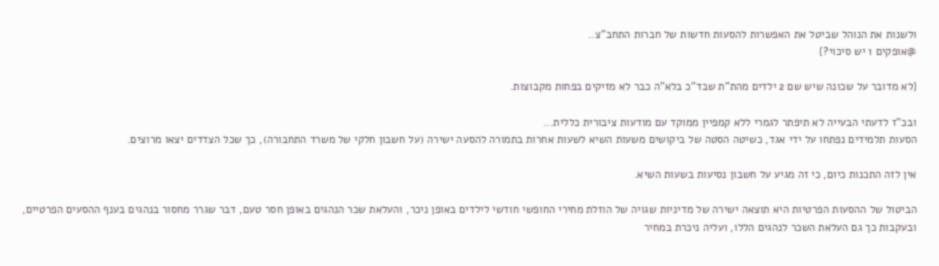ולשנות את הנוהל שביטל את האפשרות להסעות חדשות של חברות התחב"צ..
@אופקים 1 יש סיכוי?}

{לא מדובר על שכונה שיש שם 2 ילדים מהת"ת שבד"כ בלא"ה כבר לא מזיקים בפחות מקבוצות.

ובכ"ז לדעתי הבעייה לא תיפתר לגמרי ללא קמפיין ממוקד עם מודעות ציבורית כללית...
הסעות תלמידים נפתחו על ידי אגד, כשיטה הסטה של ביקושים משעות השיא לשעות אחרות בתמורה להסעה ישירה (על חשבון חלקי של משרד התחבורה), כך שכל הצדדים יצאו מרוצים.

אין לזה התכנות כיום, כי זה מגיע על חשבון נסיעות בשעות השיא.

הביטול של ההסעות הפרטיות היא תוצאה ישירה של מדיניות שגויה של הוזלת מחירי החופשי חודשי לילדים באופן ניכר, והעלאת שכר הנהגים באופן חסר טעם, דבר שגרר מחסור בנהגים בענף ההסעים הפרטיים, ובעקבות כך גם העלאת השכר לנהגים הללו, ועליה ניכרת במחיר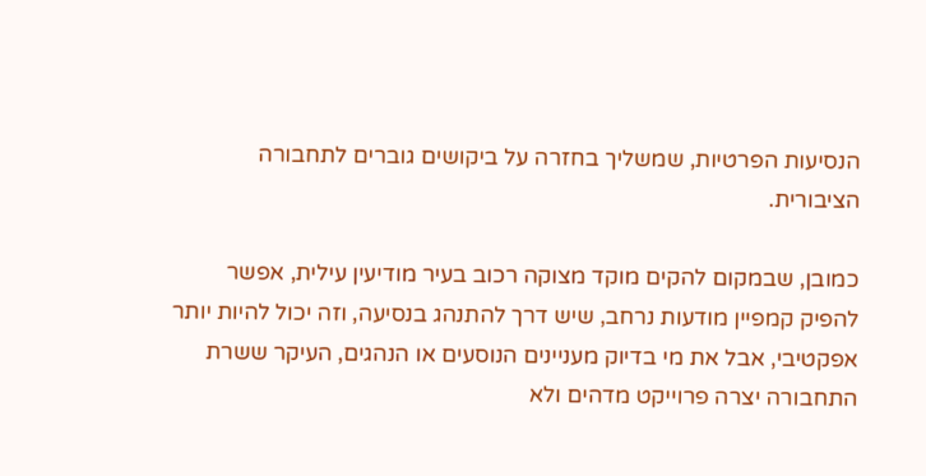הנסיעות הפרטיות, שמשליך בחזרה על ביקושים גוברים לתחבורה הציבורית.

כמובן, שבמקום להקים מוקד מצוקה רכוב בעיר מודיעין עילית, אפשר להפיק קמפיין מודעות נרחב, שיש דרך להתנהג בנסיעה, וזה יכול להיות יותר אפקטיבי, אבל את מי בדיוק מעניינים הנוסעים או הנהגים, העיקר ששרת התחבורה יצרה פרוייקט מדהים ולא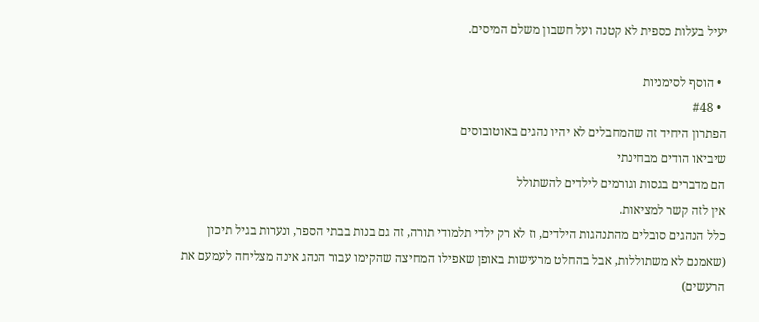יעיל בעלות כספית לא קטנה ועל חשבון משלם המיסים.

  • הוסף לסימניות
  • #48
הפתרון היחיד זה שהמחבלים לא יהיו נהגים באוטובוסים
שיביאו הודים מבחינתי
הם מדברים בגסות וגורמים לילדים להשתולל
אין לזה קשר למציאות.
כלל הנהגים סובלים מהתנהגות הילדים, וז לא רק ילדי תלמודי תורה, זה גם בנות בבתי הספר, ונערות בגיל תיכון (שאמנם לא משתוללות, אבל בהחלט מרעישות באופן שאפילו המחיצה שהקימו עבור הנהג אינה מצליחה לעמעם את הרעשים)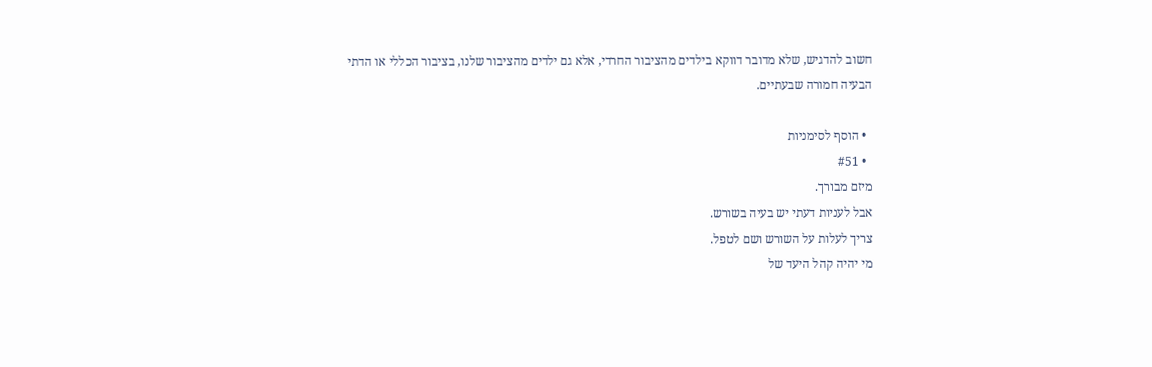חשוב להדגיש, שלא מדובר דווקא בילדים מהציבור החרדי, אלא גם ילדים מהציבור שלנו, בציבור הכללי או הדתי הבעיה חמורה שבעתיים.

  • הוסף לסימניות
  • #51
מיזם מבורך.
אבל לעניות דעתי יש בעיה בשורש.
צריך לעלות על השורש ושם לטפל.
מי יהיה קהל היעד של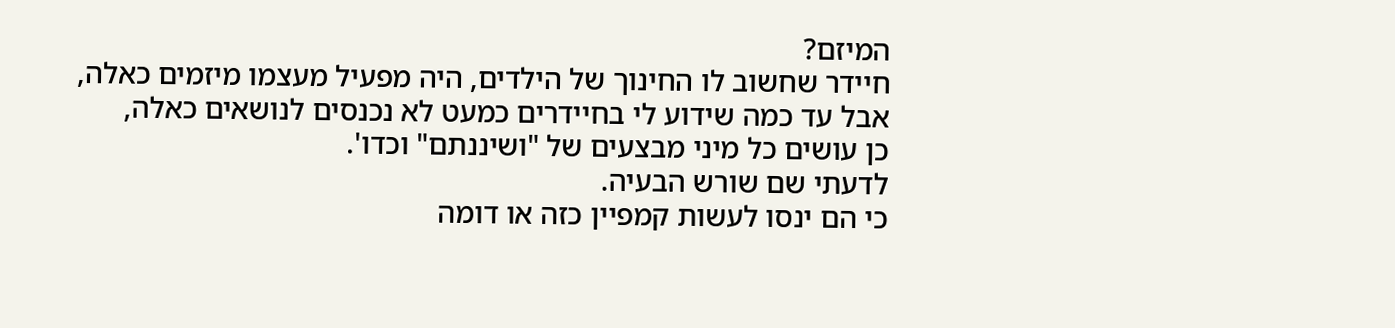המיזם?
חיידר שחשוב לו החינוך של הילדים, היה מפעיל מעצמו מיזמים כאלה,
אבל עד כמה שידוע לי בחיידרים כמעט לא נכנסים לנושאים כאלה,
כן עושים כל מיני מבצעים של "ושיננתם" וכדו'.
לדעתי שם שורש הבעיה.
כי הם ינסו לעשות קמפיין כזה או דומה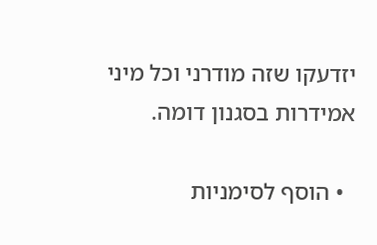יזדעקו שזה מודרני וכל מיני אמידרות בסגנון דומה.

  • הוסף לסימניות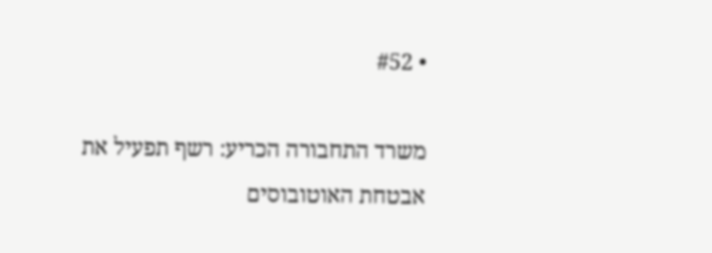• #52

משרד התחבורה הכריע: רשף תפעיל את אבטחת האוטובוסים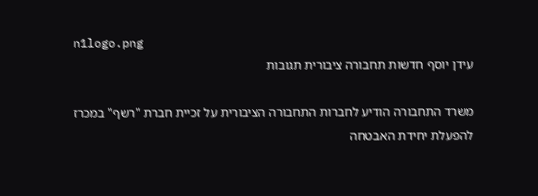n1logo.png
עידן יוסף חדשות תחבורה ציבורית תגובות

משרד התחבורה הודיע לחברות התחבורה הציבורית על זכיית חברת "רשף" במכרז להפעלת יחידת האבטחה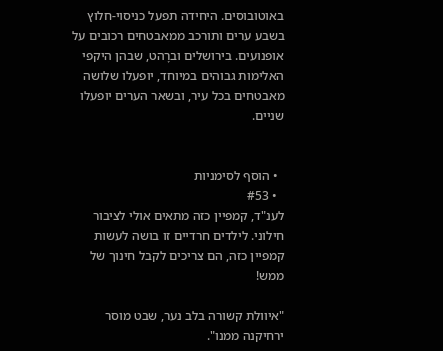באוטובוסים. היחידה תפעל כניסוי-חלוץ בשבע ערים ותורכב ממאבטחים רכובים על אופנועים. בירושלים וברָהט, שבהן היקפי האלימות גבוהים במיוחד, יופעלו שלושה מאבטחים בכל עיר, ובשאר הערים יופעלו שניים.


  • הוסף לסימניות
  • #53
לענ"ד, קמפיין כזה מתאים אולי לציבור חילוני. לילדים חרדיים זו בושה לעשות קמפיין כזה, הם צריכים לקבל חינוך של ממש!

"איוולת קשורה בלב נער, שבט מוסר ירחיקנה ממנו".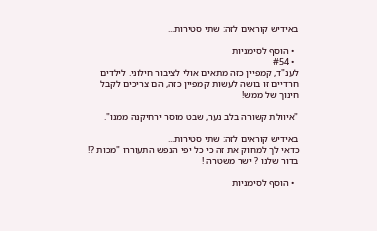באידיש קוראים לזה: שתי סטירות...

  • הוסף לסימניות
  • #54
לענ"ד, קמפיין כזה מתאים אולי לציבור חילוני. לילדים חרדיים זו בושה לעשות קמפיין כזה, הם צריכים לקבל חינוך של ממש!

"איוולת קשורה בלב נער, שבט מוסר ירחיקנה ממנו".

באידיש קוראים לזה: שתי סטירות...
כדאי לך למחוק את זה כי כל יפי הנפש התעוררו "מכות ?! בדור שלנו ? ישר משטרה !

  • הוסף לסימניות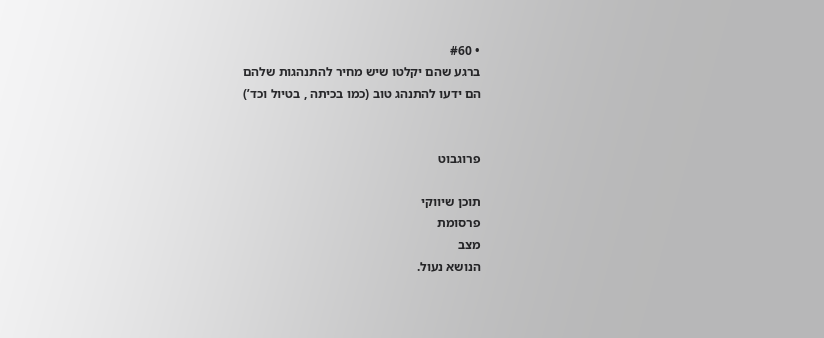• #60
ברגע שהם יקלטו שיש מחיר להתנהגות שלהם
הם ידעו להתנהג טוב (כמו בכיתה , בטיול וכד’)


פרוגבוט

תוכן שיווקי
פרסומת
מצב
הנושא נעול.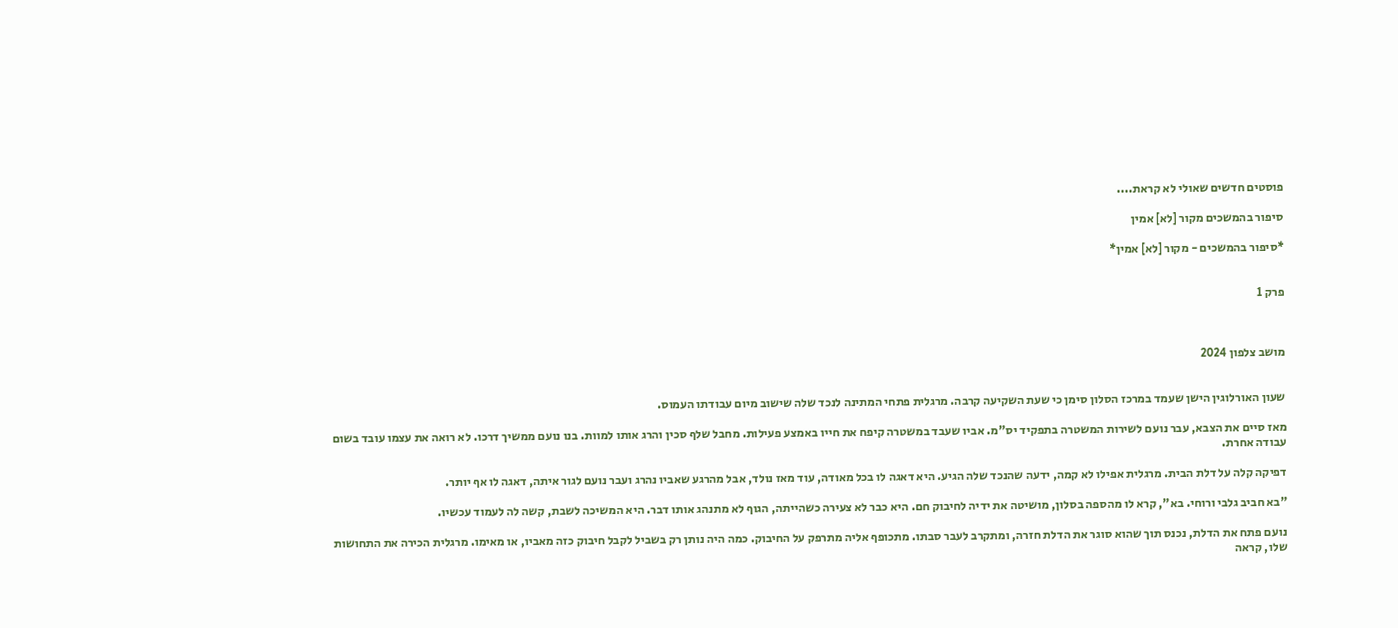פוסטים חדשים שאולי לא קראת....

סיפור בהמשכים מקור [לא] אמין

*סיפור בהמשכים - מקור [לא] אמין*


פרק 1



מושב צלפון 2024


שעון האורלוגין הישן שעמד במרכז הסלון סימן כי שעת השקיעה קרבה. מרגלית פתחי המתינה לנכד שלה שישוב מיום עבודתו העמוס.

מאז סיים את הצבא, עבר נועם לשירות המשטרה בתפקיד יס"מ. אביו שעבד במשטרה קיפח את חייו באמצע פעילות. מחבל שלף סכין והרג אותו למוות. בנו נועם ממשיך דרכו. לא רואה את עצמו עובד בשום עבודה אחרת.

דפיקה קלה על דלת הבית. מרגלית אפילו לא קמה, ידעה שהנכד שלה הגיע. היא דאגה לו בכל מאודה, עוד מאז נולד, אבל מהרגע שאביו נהרג ועבר נועם לגור איתה, דאגה לו אף יותר.

"בא חביב גלבי ורוחי. בא", קרא לו מהספה בסלון, מושיטה את ידיה לחיבוק חם. היא כבר לא צעירה כשהייתה, הגוף לא מתנהג אותו דבר. היא המשיכה לשבת, קשה לה לעמוד עכשיו.

נועם פתח את הדלת, נכנס תוך שהוא סוגר את הדלת חזרה, ומתקרב לעבר סבתו. מתכופף אליה מתרפק על החיבוק. כמה היה נותן רק בשביל לקבל חיבוק כזה מאביו, או מאימו. מרגלית הכירה את התחושות שלו, קראה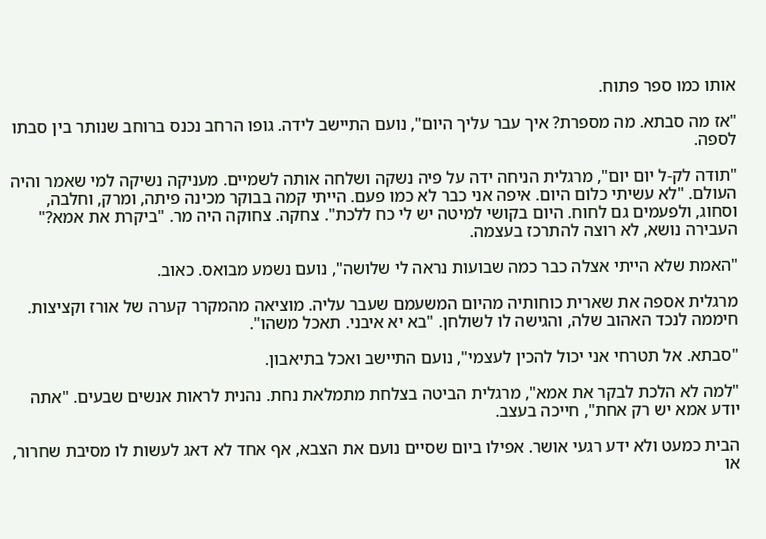אותו כמו ספר פתוח.

"אז מה סבתא. מה מספרת? איך עבר עליך היום", נועם התיישב לידה. גופו הרחב נכנס ברוחב שנותר בין סבתו לספה.

"תודה לק-ל יום יום", מרגלית הניחה ידה על פיה נשקה ושלחה אותה לשמיים. מעניקה נשיקה למי שאמר והיה העולם. "לא עשיתי כלום היום. איפה אני כבר לא כמו פעם. הייתי קמה בבוקר מכינה פיתה, ומרק, וחלבה, וסחוג, ולפעמים גם לחוח. היום בקושי למיטה יש לי כח ללכת". צחקה. צחוקה היה מר. "ביקרת את אמא?" העבירה נושא, לא רוצה להתרכז בעצמה.

"האמת שלא הייתי אצלה כבר כמה שבועות נראה לי שלושה", נועם נשמע מבואס. כאוב.

מרגלית אספה את שארית כוחותיה מהיום המשעמם שעבר עליה. מוציאה מהמקרר קערה של אורז וקציצות. חיממה לנכד האהוב שלה, והגישה לו לשולחן. "בא יא איבני. תאכל משהו".

"סבתא. אל תטרחי אני יכול להכין לעצמי", נועם התיישב ואכל בתיאבון.

"למה לא הלכת לבקר את אמא", מרגלית הביטה בצלחת מתמלאת נחת. נהנית לראות אנשים שבעים. "אתה יודע אמא יש רק אחת", חייכה בעצב.

הבית כמעט ולא ידע רגעי אושר. אפילו ביום שסיים נועם את הצבא, אף אחד לא דאג לעשות לו מסיבת שחרור, או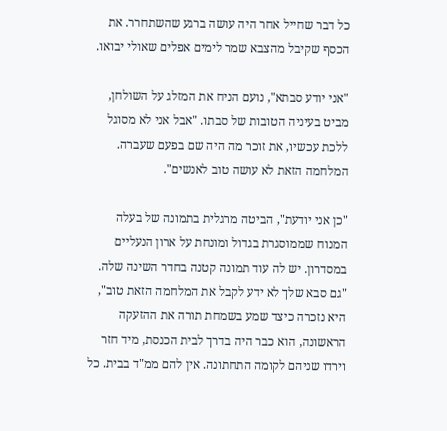כל דבר שחייל אחר היה עושה ברגע שהשתחרר. את הכסף שקיבל מהצבא שמר לימים אפלים שאולי יבואו.

"אני יודע סבתא", נועם הניח את המזלג על השולחן, מביט בעיניה הטובות של סבתו. "אבל אני לא מסוגל ללכת עכשיו, את זוכר מה היה שם בפעם שעברה. המלחמה הזאת לא עושה טוב לאנשים".

"כן אני יודעת", הביטה מרגלית בתמונה של בעלה המנוח שממוסגרת בגדול ומונחת על ארון הנעליים במסדרון. יש לה עוד תמונה קטנה בחדר השינה שלה. "גם סבא שלך לא ידע לקבל את המלחמה הזאת טוב", היא נזכרה כיצד שמע בשמחת תורה את ההזעקה הראשונה, הוא כבר היה בדרך לבית הכנסת, מיד חזר וירדו שניהם לקומה התחתונה. אין להם ממ"ד בבית. כל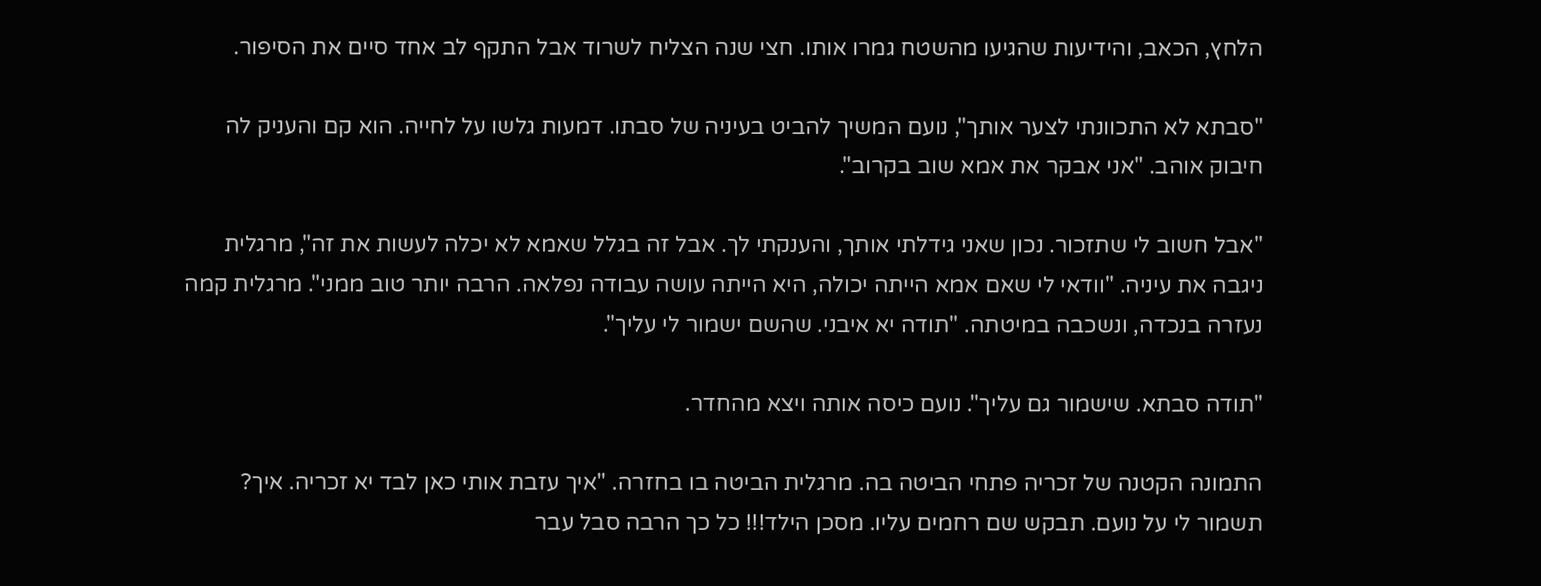הלחץ, הכאב, והידיעות שהגיעו מהשטח גמרו אותו. חצי שנה הצליח לשרוד אבל התקף לב אחד סיים את הסיפור.

"סבתא לא התכוונתי לצער אותך", נועם המשיך להביט בעיניה של סבתו. דמעות גלשו על לחייה. הוא קם והעניק לה חיבוק אוהב. "אני אבקר את אמא שוב בקרוב".

"אבל חשוב לי שתזכור. נכון שאני גידלתי אותך, והענקתי לך. אבל זה בגלל שאמא לא יכלה לעשות את זה", מרגלית ניגבה את עיניה. "וודאי לי שאם אמא הייתה יכולה, היא הייתה עושה עבודה נפלאה. הרבה יותר טוב ממני". מרגלית קמה נעזרה בנכדה, ונשכבה במיטתה. "תודה יא איבני. שהשם ישמור לי עליך".

"תודה סבתא. שישמור גם עליך". נועם כיסה אותה ויצא מהחדר.

התמונה הקטנה של זכריה פתחי הביטה בה. מרגלית הביטה בו בחזרה. "איך עזבת אותי כאן לבד יא זכריה. איך? תשמור לי על נועם. תבקש שם רחמים עליו. מסכן הילד!!! כל כך הרבה סבל עבר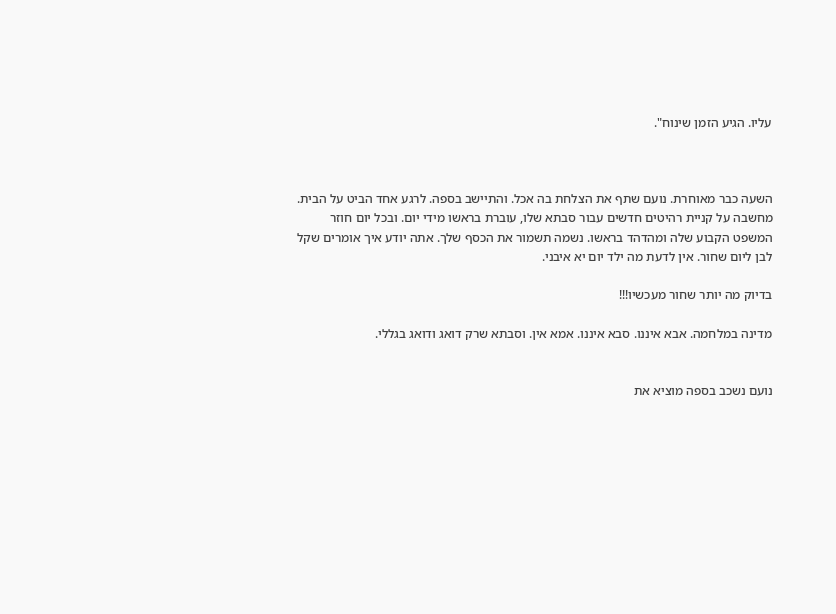עליו. הגיע הזמן שינוח".



השעה כבר מאוחרת. נועם שתף את הצלחת בה אכל. והתיישב בספה. לרגע אחד הביט על הבית. מחשבה על קניית רהיטים חדשים עבור סבתא שלו, עוברת בראשו מידי יום. ובכל יום חוזר המשפט הקבוע שלה ומהדהד בראשו. נשמה תשמור את הכסף שלך. אתה יודע איך אומרים שקל לבן ליום שחור. אין לדעת מה ילד יום יא איבני.

בדיוק מה יותר שחור מעכשיו!!!

מדינה במלחמה. אבא איננו. סבא איננו. אמא אין. וסבתא שרק דואג ודואג בגללי.


נועם נשכב בספה מוציא את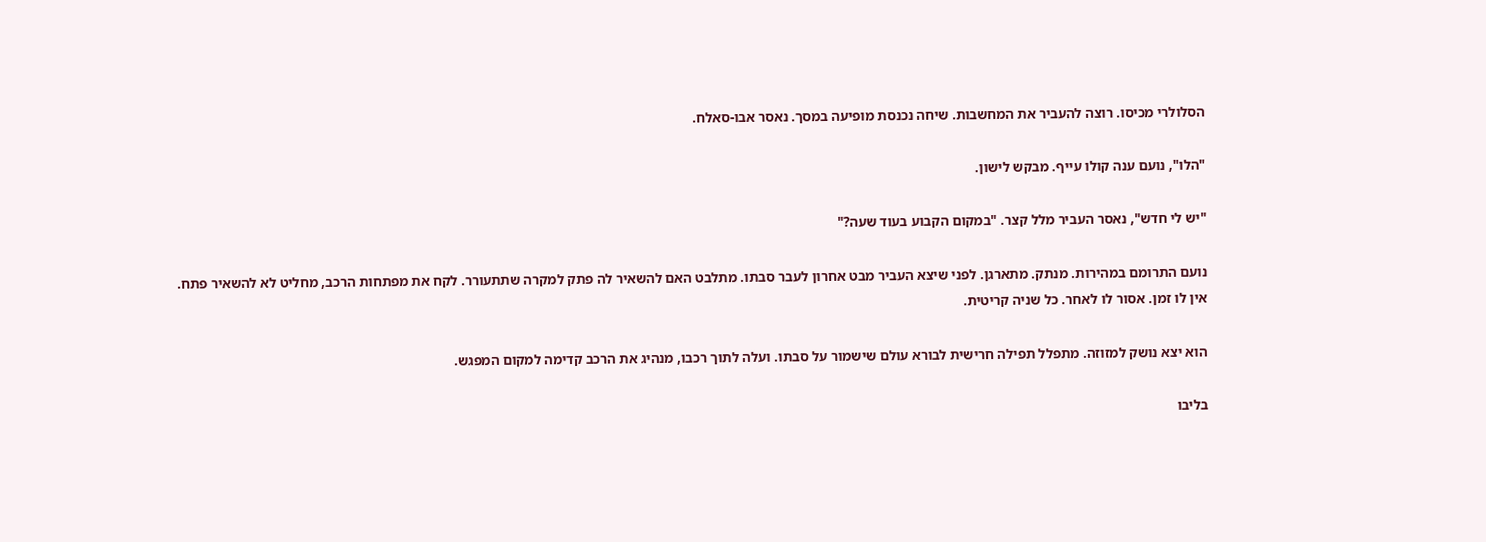הסלולרי מכיסו. רוצה להעביר את המחשבות. שיחה נכנסת מופיעה במסך. נאסר אבו-סאלח.

"הלו", נועם ענה קולו עייף. מבקש לישון.

"יש לי חדש", נאסר העביר מלל קצר. "במקום הקבוע בעוד שעה?"

נועם התרומם במהירות. מנתק. מתארגן. לפני שיצא העביר מבט אחרון לעבר סבתו. מתלבט האם להשאיר לה פתק למקרה שתתעורר. לקח את מפתחות הרכב, מחליט לא להשאיר פתח. אין לו זמן. אסור לו לאחר. כל שניה קריטית.

הוא יצא נושק למזוזה. מתפלל תפילה חרישית לבורא עולם שישמור על סבתו. ועלה לתוך רכבו, מנהיג את הרכב קדימה למקום המפגש.

בליבו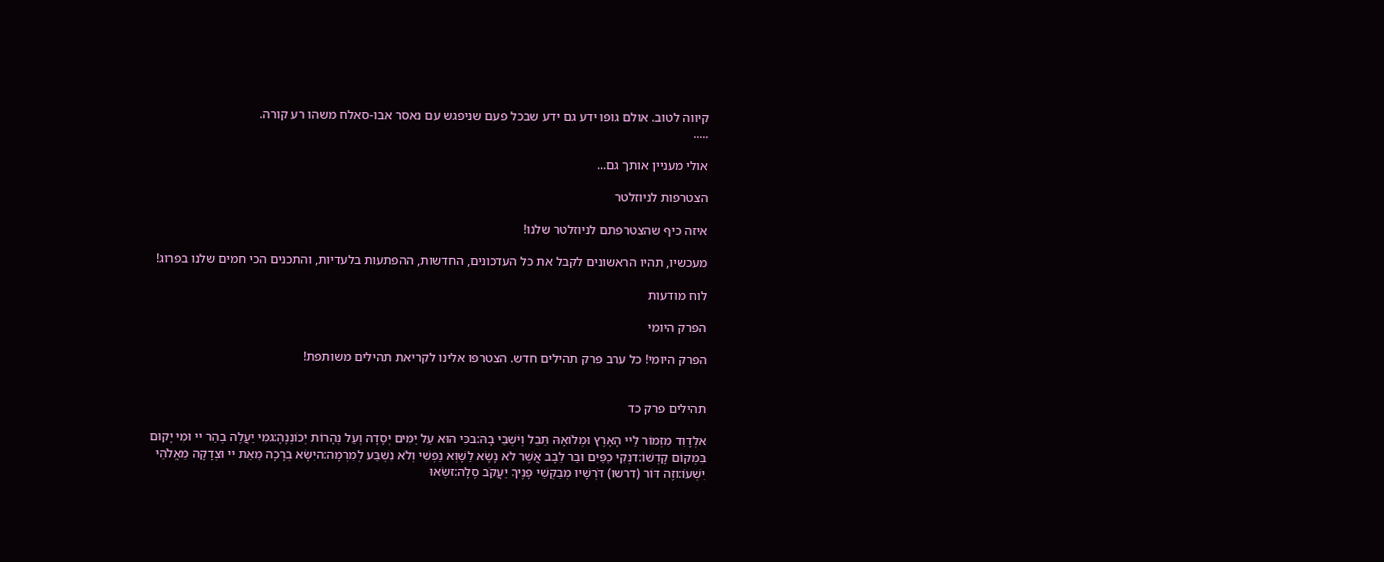קיווה לטוב. אולם גופו ידע גם ידע שבכל פעם שניפגש עם נאסר אבו-סאלח משהו רע קורה.
.....

אולי מעניין אותך גם...

הצטרפות לניוזלטר

איזה כיף שהצטרפתם לניוזלטר שלנו!

מעכשיו, תהיו הראשונים לקבל את כל העדכונים, החדשות, ההפתעות בלעדיות, והתכנים הכי חמים שלנו בפרוג!

לוח מודעות

הפרק היומי

הפרק היומי! כל ערב פרק תהילים חדש. הצטרפו אלינו לקריאת תהילים משותפת!


תהילים פרק כד

אלְדָוִד מִזְמוֹר לַיי הָאָרֶץ וּמְלוֹאָהּ תֵּבֵל וְיֹשְׁבֵי בָהּ:בכִּי הוּא עַל יַמִּים יְסָדָהּ וְעַל נְהָרוֹת יְכוֹנְנֶהָ:גמִי יַעֲלֶה בְהַר יי וּמִי יָקוּם בִּמְקוֹם קָדְשׁוֹ:דנְקִי כַפַּיִם וּבַר לֵבָב אֲשֶׁר לֹא נָשָׂא לַשָּׁוְא נַפְשִׁי וְלֹא נִשְׁבַּע לְמִרְמָה:היִשָּׂא בְרָכָה מֵאֵת יי וּצְדָקָה מֵאֱלֹהֵי יִשְׁעוֹ:וזֶה דּוֹר (דרשו) דֹּרְשָׁיו מְבַקְשֵׁי פָנֶיךָ יַעֲקֹב סֶלָה:זשְׂאוּ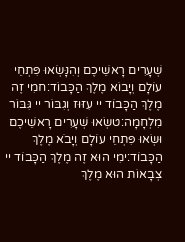שְׁעָרִים רָאשֵׁיכֶם וְהִנָּשְׂאוּ פִּתְחֵי עוֹלָם וְיָבוֹא מֶלֶךְ הַכָּבוֹד:חמִי זֶה מֶלֶךְ הַכָּבוֹד יי עִזּוּז וְגִבּוֹר יי גִּבּוֹר מִלְחָמָה:טשְׂאוּ שְׁעָרִים רָאשֵׁיכֶם וּשְׂאוּ פִּתְחֵי עוֹלָם וְיָבֹא מֶלֶךְ הַכָּבוֹד:ימִי הוּא זֶה מֶלֶךְ הַכָּבוֹד יי צְבָאוֹת הוּא מֶלֶךְ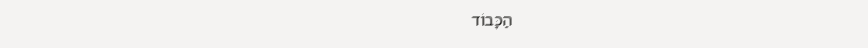הַכָּבוֹד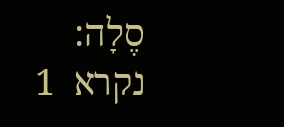סֶלָה:
נקרא  1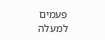פעמים
למעלה